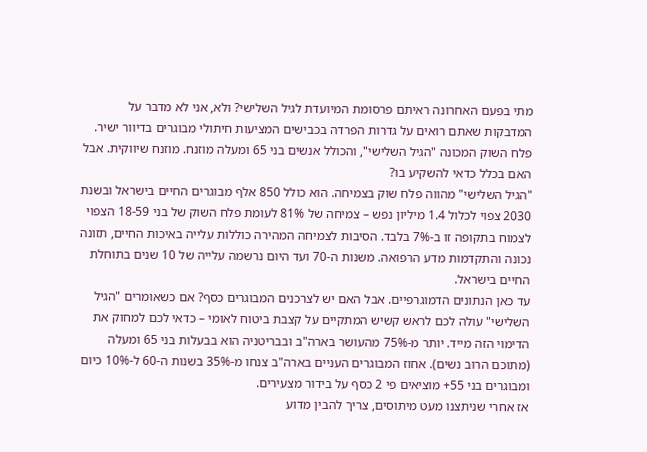מתי בפעם האחרונה ראיתם פרסומת המיועדת לגיל השלישי? ולא, אני לא מדבר על המדבקות שאתם רואים על גדרות הפרדה בכבישים המציעות חיתולי מבוגרים בדיוור ישיר. פלח השוק המכונה "הגיל השלישי", והכולל אנשים בני 65 ומעלה מוזנח. מוזנח שיווקית. אבל האם בכלל כדאי להשקיע בו?
"הגיל השלישי" מהווה פלח שוק בצמיחה. הוא כולל 850 אלף מבוגרים החיים בישראל ובשנת 2030 צפוי לכלול 1.4 מיליון נפש – צמיחה של 81% לעומת פלח השוק של בני 18-59 הצפוי לצמוח בתקופה זו ב-7% בלבד. הסיבות לצמיחה המהירה כוללות עלייה באיכות החיים, תזונה נכונה והתקדמות מדע הרפואה. משנות ה-70 ועד היום נרשמה עלייה של 10 שנים בתוחלת החיים בישראל.
עד כאן הנתונים הדמוגרפיים. אבל האם יש לצרכנים המבוגרים כסף? אם כשאומרים "הגיל השלישי" עולה לכם לראש קשיש המתקיים על קצבת ביטוח לאומי – כדאי לכם למחוק את הדימוי הזה מייד. יותר מ-75% מהעושר בארה"ב ובבריטניה הוא בבעלות בני 65 ומעלה (מתוכם הרוב נשים). אחוז המבוגרים העניים בארה"ב צנחו מ-35% בשנות ה-60 ל-10% כיום ומבוגרים בני 55+ מוציאים פי 2 כסף על בידור מצעירים.
אז אחרי שניתצנו מעט מיתוסים, צריך להבין מדוע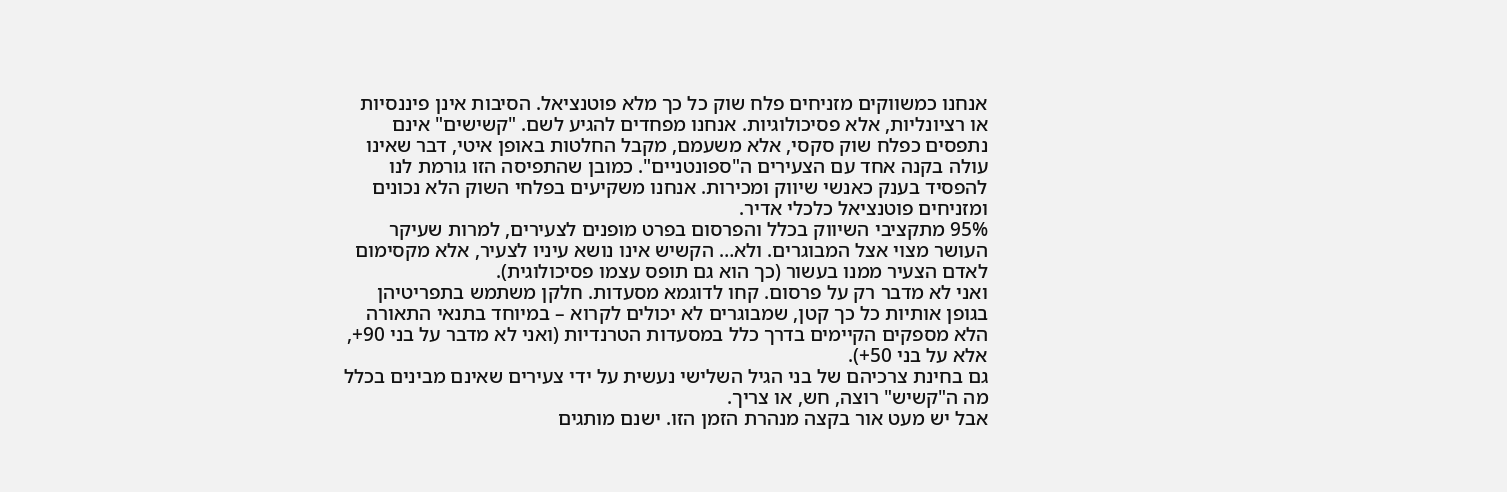אנחנו כמשווקים מזניחים פלח שוק כל כך מלא פוטנציאל. הסיבות אינן פיננסיות או רציונליות, אלא פסיכולוגיות. אנחנו מפחדים להגיע לשם. "קשישים" אינם נתפסים כפלח שוק סקסי, אלא משעמם, מקבל החלטות באופן איטי, דבר שאינו עולה בקנה אחד עם הצעירים ה"ספונטניים". כמובן שהתפיסה הזו גורמת לנו להפסיד בענק כאנשי שיווק ומכירות. אנחנו משקיעים בפלחי השוק הלא נכונים ומזניחים פוטנציאל כלכלי אדיר.
95% מתקציבי השיווק בכלל והפרסום בפרט מופנים לצעירים, למרות שעיקר העושר מצוי אצל המבוגרים. ולא… הקשיש אינו נושא עיניו לצעיר, אלא מקסימום לאדם הצעיר ממנו בעשור (כך הוא גם תופס עצמו פסיכולוגית).
ואני לא מדבר רק על פרסום. קחו לדוגמא מסעדות. חלקן משתמש בתפריטיהן בגופן אותיות כל כך קטן, שמבוגרים לא יכולים לקרוא – במיוחד בתנאי התאורה הלא מספקים הקיימים בדרך כלל במסעדות הטרנדיות (ואני לא מדבר על בני 90+, אלא על בני 50+).
גם בחינת צרכיהם של בני הגיל השלישי נעשית על ידי צעירים שאינם מבינים בכלל מה ה"קשיש" רוצה, חש, או צריך.
אבל יש מעט אור בקצה מנהרת הזמן הזו. ישנם מותגים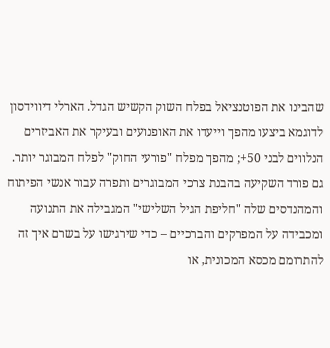שהבינו את הפוטנציאל בפלח השוק הקשיש הגדל. הארלי דיווידסון לדוגמא ביצעו מהפך וייעדו את האופנועים ובעיקר את האביזרים הנלווים לבני 50+; מהפך מפלח "פורעי החוק" לפלח המבוגר יותר.
גם פורד השקיעה בהבנת צרכי המבוגרים ותפרה עבור אנשי הפיתוח והמהנדסים שלה "חליפת הגיל השלישי" המגבילה את התנועה ומכבידה על המפרקים והברכיים – כדי שירגישו על בשרם איך זה להתרומם מכסא המכונית, או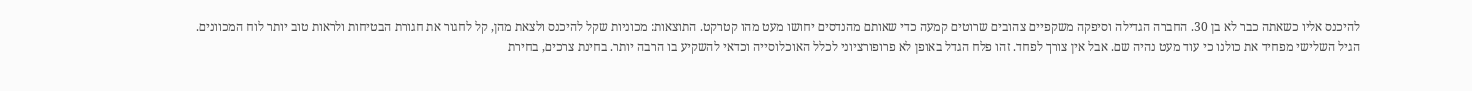להיכנס אליו כשאתה כבר לא בן 30. החברה הגדילה וסיפקה משקפיים צהובים שרוטים קמעה כדי שאותם מהנדסים יחושו מעט מהו קטרקט. התוצאות: מכוניות שקל להיכנס ולצאת מהן, קל לחגור את חגורת הבטיחות ולראות טוב יותר לוח המכוונים.
הגיל השלישי מפחיד את כולנו כי עוד מעט נהיה שם. אבל אין צורך לפחד. זהו פלח הגדל באופן לא פרופורציוני לכלל האוכלוסייה וכדאי להשקיע בו הרבה יותר. בחינת צרכים, בחירת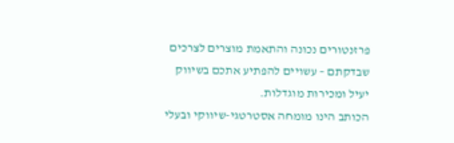פרזנטורים נכונה והתאמת מוצרים לצרכים שבדקתם – עשויים להפתיע אתכם בשיווק יעיל ומכירות מוגדלות.
הכותב הינו מומחה אסטרטגי-שיווקי ובעלי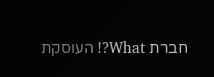חברת What?! העוסקת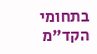בתחומי הקד"מ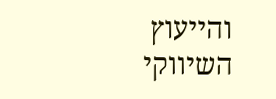והייעוץ השיווקי